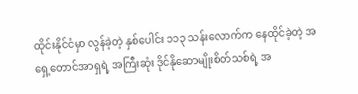ထိုင်းနိုင်ငံမှာ လွန်ခဲ့တဲ့ နှစ်ပေါင်း ၁၁၃ သန်းလောက်က နေထိုင်ခဲ့တဲ့ အရှေ့တောင်အာရှရဲ့ အကြီးဆုံး ဒိုင်နိုဆောမျိုးစိတ်သစ်ရဲ့ အ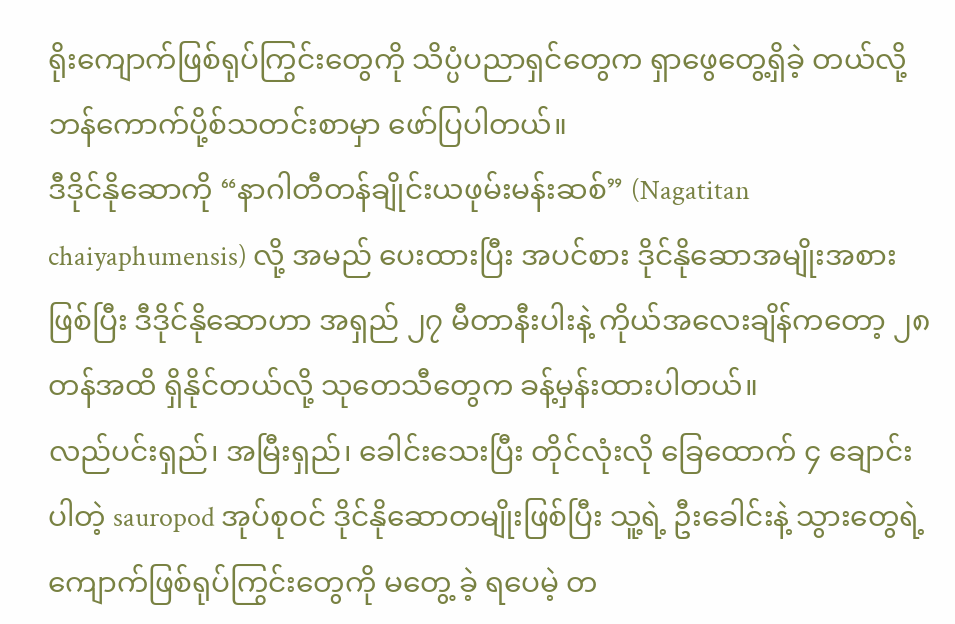ရိုးကျောက်ဖြစ်ရုပ်ကြွင်းတွေကို သိပ္ပံပညာရှင်တွေက ရှာဖွေတွေ့ရှိခဲ့ တယ်လို့ ဘန်ကောက်ပို့စ်သတင်းစာမှာ ဖော်ပြပါတယ်။
ဒီဒိုင်နိုဆောကို “နာဂါတီတန်ချိုင်းယဖုမ်းမန်းဆစ်” (Nagatitan chaiyaphumensis) လို့ အမည် ပေးထားပြီး အပင်စား ဒိုင်နိုဆောအမျိုးအစားဖြစ်ပြီး ဒီဒိုင်နိုဆောဟာ အရှည် ၂၇ မီတာနီးပါးနဲ့ ကိုယ်အလေးချိန်ကတော့ ၂၈ တန်အထိ ရှိနိုင်တယ်လို့ သုတေသီတွေက ခန့်မှန်းထားပါတယ်။
လည်ပင်းရှည်၊ အမြီးရှည်၊ ခေါင်းသေးပြီး တိုင်လုံးလို ခြေထောက် ၄ ချောင်းပါတဲ့ sauropod အုပ်စုဝင် ဒိုင်နိုဆောတမျိုးဖြစ်ပြီး သူ့ရဲ့ ဦးခေါင်းနဲ့ သွားတွေရဲ့ ကျောက်ဖြစ်ရုပ်ကြွင်းတွေကို မတွေ့ ခဲ့ ရပေမဲ့ တ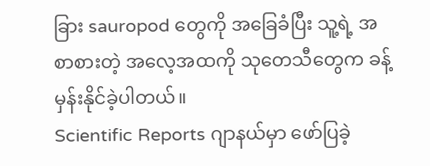ခြား sauropod တွေကို အခြေခံပြီး သူ့ရဲ့ အစာစားတဲ့ အလေ့အထကို သုတေသီတွေက ခန့်မှန်းနိုင်ခဲ့ပါတယ်။
Scientific Reports ဂျာနယ်မှာ ဖော်ပြခဲ့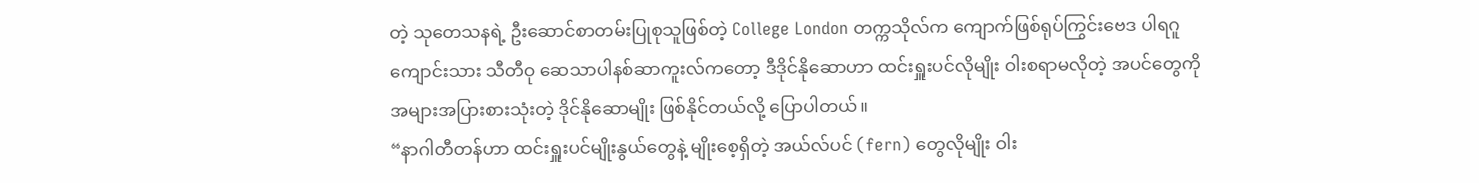တဲ့ သုတေသနရဲ့ ဦးဆောင်စာတမ်းပြုစုသူဖြစ်တဲ့ College London တက္ကသိုလ်က ကျောက်ဖြစ်ရုပ်ကြွင်းဗေဒ ပါရဂူကျောင်းသား သီတီဝု ဆေသာပါနစ်ဆာကူးလ်ကတော့ ဒီဒိုင်နိုဆောဟာ ထင်းရှူးပင်လိုမျိုး ဝါးစရာမလိုတဲ့ အပင်တွေကို အများအပြားစားသုံးတဲ့ ဒိုင်နိုဆောမျိုး ဖြစ်နိုင်တယ်လို့ ပြောပါတယ်။
“နာဂါတီတန်ဟာ ထင်းရှူးပင်မျိုးနွယ်တွေနဲ့ မျိုးစေ့ရှိတဲ့ အယ်လ်ပင် (fern) တွေလိုမျိုး ဝါး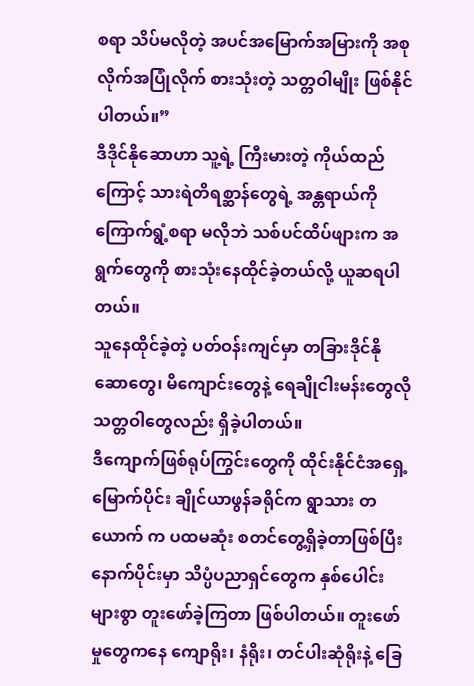စရာ သိပ်မလိုတဲ့ အပင်အမြောက်အမြားကို အစုလိုက်အပြုံလိုက် စားသုံးတဲ့ သတ္တဝါမျိုး ဖြစ်နိုင် ပါတယ်။”
ဒီဒိုင်နိုဆောဟာ သူ့ရဲ့ ကြီးမားတဲ့ ကိုယ်ထည်ကြောင့် သားရဲတိရစ္ဆာန်တွေရဲ့ အန္တရာယ်ကို ကြောက်ရွံ့စရာ မလိုဘဲ သစ်ပင်ထိပ်ဖျားက အရွက်တွေကို စားသုံးနေထိုင်ခဲ့တယ်လို့ ယူဆရပါတယ်။
သူနေထိုင်ခဲ့တဲ့ ပတ်ဝန်းကျင်မှာ တခြားဒိုင်နိုဆောတွေ၊ မိကျောင်းတွေနဲ့ ရေချိုငါးမန်းတွေလို သတ္တဝါတွေလည်း ရှိခဲ့ပါတယ်။
ဒီကျောက်ဖြစ်ရုပ်ကြွင်းတွေကို ထိုင်းနိုင်ငံအရှေ့မြောက်ပိုင်း ချိုင်ယာဖွန်ခရိုင်က ရွာသား တယောက် က ပထမဆုံး စတင်တွေ့ရှိခဲ့တာဖြစ်ပြီး နောက်ပိုင်းမှာ သိပ္ပံပညာရှင်တွေက နှစ်ပေါင်းများစွာ တူးဖော်ခဲ့ကြတာ ဖြစ်ပါတယ်။ တူးဖော်မှုတွေကနေ ကျောရိုး၊ နံရိုး၊ တင်ပါးဆုံရိုးနဲ့ ခြေ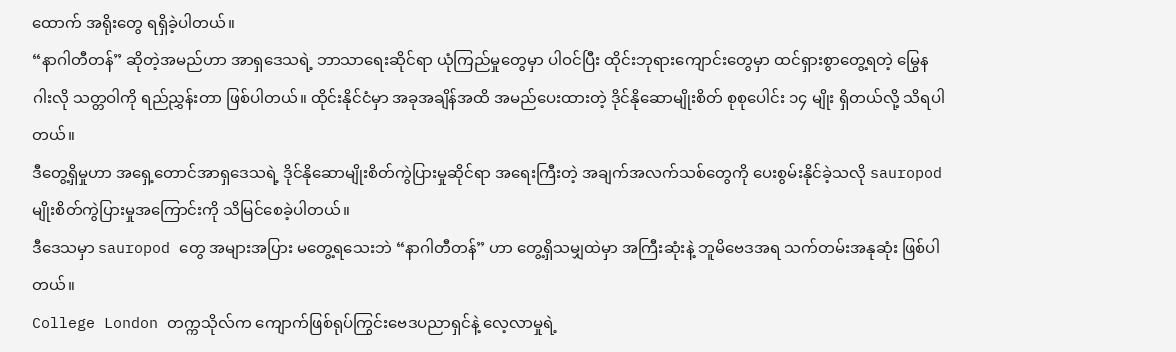ထောက် အရိုးတွေ ရရှိခဲ့ပါတယ်။
“နာဂါတီတန်” ဆိုတဲ့အမည်ဟာ အာရှဒေသရဲ့ ဘာသာရေးဆိုင်ရာ ယုံကြည်မှုတွေမှာ ပါဝင်ပြီး ထိုင်းဘုရားကျောင်းတွေမှာ ထင်ရှားစွာတွေ့ရတဲ့ မြွေနဂါးလို သတ္တဝါကို ရည်ညွှန်းတာ ဖြစ်ပါတယ်။ ထိုင်းနိုင်ငံမှာ အခုအချိန်အထိ အမည်ပေးထားတဲ့ ဒိုင်နိုဆောမျိုးစိတ် စုစုပေါင်း ၁၄ မျိုး ရှိတယ်လို့ သိရပါတယ်။
ဒီတွေ့ရှိမှုဟာ အရှေ့တောင်အာရှဒေသရဲ့ ဒိုင်နိုဆောမျိုးစိတ်ကွဲပြားမှုဆိုင်ရာ အရေးကြီးတဲ့ အချက်အလက်သစ်တွေကို ပေးစွမ်းနိုင်ခဲ့သလို sauropod မျိုးစိတ်ကွဲပြားမှုအကြောင်းကို သိမြင်စေခဲ့ပါတယ်။
ဒီဒေသမှာ sauropod တွေ အများအပြား မတွေ့ရသေးဘဲ “နာဂါတီတန်” ဟာ တွေ့ရှိသမျှထဲမှာ အကြီးဆုံးနဲ့ ဘူမိဗေဒအရ သက်တမ်းအနုဆုံး ဖြစ်ပါတယ်။
College London တက္ကသိုလ်က ကျောက်ဖြစ်ရုပ်ကြွင်းဗေဒပညာရှင်နဲ့ လေ့လာမှုရဲ့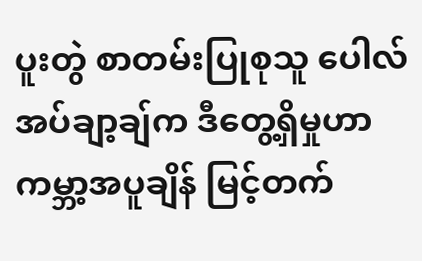ပူးတွဲ စာတမ်းပြုစုသူ ပေါလ်အပ်ချာ့ချ်က ဒီတွေ့ရှိမှုဟာ ကမ္ဘာ့အပူချိန် မြင့်တက်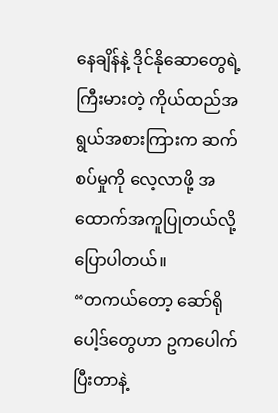နေချိန်နဲ့ ဒိုင်နိုဆောတွေရဲ့ ကြီးမားတဲ့ ကိုယ်ထည်အရွယ်အစားကြားက ဆက်စပ်မှုကို လေ့လာဖို့ အထောက်အကူပြုတယ်လို့ ပြောပါတယ်။
“တကယ်တော့ ဆော်ရိုပေါ့ဒ်တွေဟာ ဥကပေါက်ပြီးတာနဲ့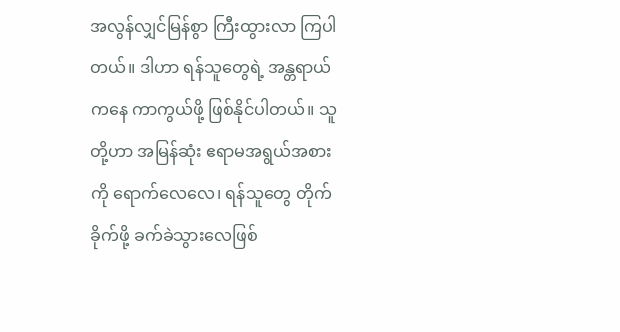အလွန်လျှင်မြန်စွာ ကြီးထွားလာ ကြပါတယ်။ ဒါဟာ ရန်သူတွေရဲ့ အန္တရာယ်ကနေ ကာကွယ်ဖို့ ဖြစ်နိုင်ပါတယ်။ သူတို့ဟာ အမြန်ဆုံး ဧရာမအရွယ်အစားကို ရောက်လေလေ၊ ရန်သူတွေ တိုက်ခိုက်ဖို့ ခက်ခဲသွားလေဖြစ်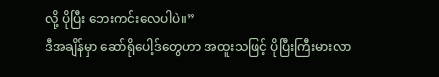လို့ ပိုပြီး ဘေးကင်းလေပါပဲ။”
ဒီအချိန်မှာ ဆော်ရိုပေါ့ဒ်တွေဟာ အထူးသဖြင့် ပိုပြီးကြီးမားလာ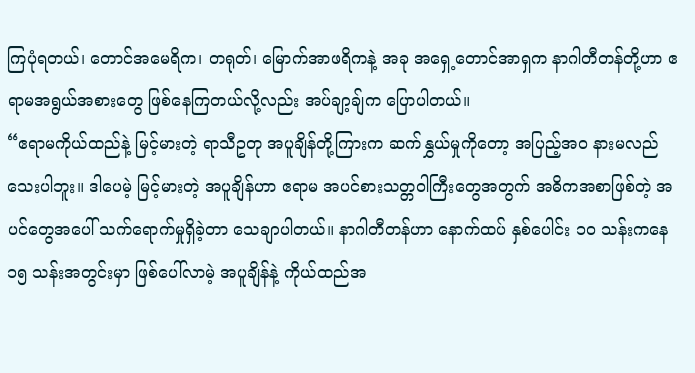ကြပုံရတယ်၊ တောင်အမေရိက၊ တရုတ်၊ မြောက်အာဖရိကနဲ့ အခု အရှေ့တောင်အာရှက နာဂါတီတန်တို့ဟာ ဧရာမအရွယ်အစားတွေ ဖြစ်နေကြတယ်လို့လည်း အပ်ချာ့ချ်က ပြောပါတယ်။
“ဧရာမကိုယ်ထည်နဲ့ မြင့်မားတဲ့ ရာသီဥတု အပူချိန်တို့ကြားက ဆက်နွှယ်မှုကိုတော့ အပြည့်အဝ နားမလည်သေးပါဘူး။ ဒါပေမဲ့ မြင့်မားတဲ့ အပူချိန်ဟာ ဧရာမ အပင်စားသတ္တဝါကြီးတွေအတွက် အဓိကအစာဖြစ်တဲ့ အပင်တွေအပေါ် သက်ရောက်မှုရှိခဲ့တာ သေချာပါတယ်။ နာဂါတီတန်ဟာ နောက်ထပ် နှစ်ပေါင်း ၁၀ သန်းကနေ ၁၅ သန်းအတွင်းမှာ ဖြစ်ပေါ်လာမဲ့ အပူချိန်နဲ့ ကိုယ်ထည်အ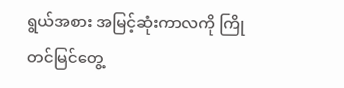ရွယ်အစား အမြင့်ဆုံးကာလကို ကြိုတင်မြင်တွေ့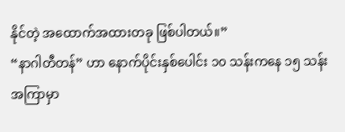နိုင်တဲ့ အထောက်အထားတခု ဖြစ်ပါတယ်။”
“နာဂါတီတန်” ဟာ နောက်ပိုင်းနှစ်ပေါင်း ၁၀ သန်းကနေ ၁၅ သန်းအကြာမှာ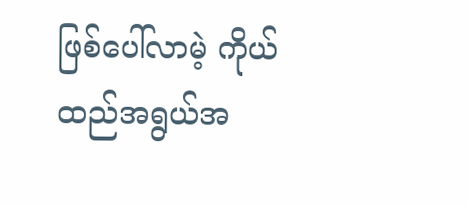ဖြစ်ပေါ်လာမဲ့ ကိုယ်ထည်အရွယ်အ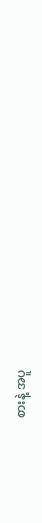စားနဲ့ အပူ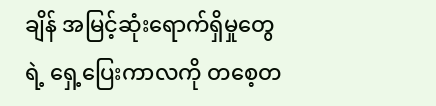ချိန် အမြင့်ဆုံးရောက်ရှိမှုတွေရဲ့ ရှေ့ပြေးကာလကို တစေ့တ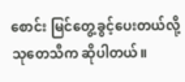စောင်း မြင်တွေ့ခွင့်ပေးတယ်လို့ သုတေသီက ဆိုပါတယ်။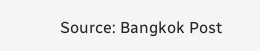Source: Bangkok Post